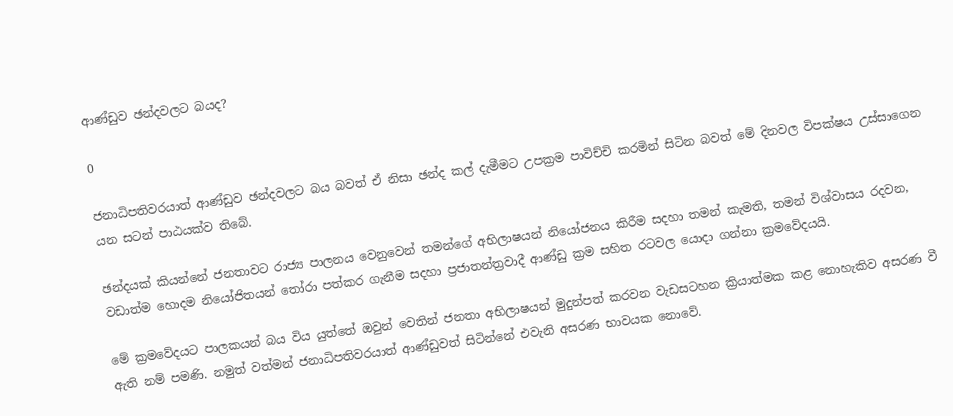ආණ්ඩුව ඡන්දවලට බයද?

0

ජනාධිපතිවරයාත් ආණ්ඩුව ඡන්දවලට බය බවත් ඒ නිසා ඡන්ද කල් දැමීමට උපක්‍රම පාවිච්චි කරමින් සිටින බවත් මේ දිනවල විපක්ෂය උස්සාගෙන යන සටන් පාඨයක්ව තිබේ.

ඡන්දයක් කියන්නේ ජනතාවට රාජ්‍ය පාලනය වෙනුවෙන් තමන්ගේ අභිලාෂයන් නියෝජනය කිරීම සදහා තමන් කැමති, තමන් විශ්වාසය රදවන, වඩාත්ම හොදම නියෝජිතයන් තෝරා පත්කර ගැනීම සදහා ප්‍රජාතන්ත්‍රවාදී ආණ්ඩු ක්‍රම සහිත රටවල යොදා ගන්නා ක්‍රමවේදයයි.

මේ ක්‍රමවේදයට පාලකයන් බය විය යුත්තේ ඔවුන් වෙතින් ජනතා අභිලාෂයන් මුදුන්පත් කරවන වැඩසටහන ක්‍රියාත්මක කළ නොහැකිව අසරණ වී ඇති නම් පමණි. නමුත් වත්මන් ජනාධිපතිවරයාත් ආණ්ඩුවත් සිටින්නේ එවැනි අසරණ භාවයක නොවේ.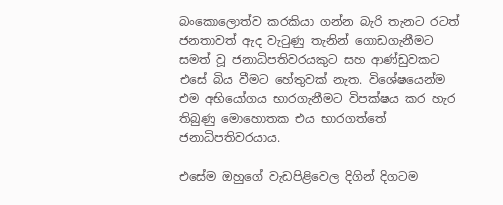බංකොලොත්ව කරකියා ගන්න බැරි තැනට රටත් ජනතාවත් ඇද වැටුණු තැනින් ගොඩගැනීමට සමත් වූ ජනාධිපතිවරයකුට සහ ආණ්ඩුවකට එසේ බිය වීමට හේතුවක් නැත. විශේෂයෙන්ම එම අභියෝගය භාරගැනීමට විපක්ෂය කර හැර තිබුණු මොහොතක එය භාරගත්තේ ජනාධිපතිවරයාය.

එසේම ඔහුගේ වැඩපිළිවෙල දිගින් දිගටම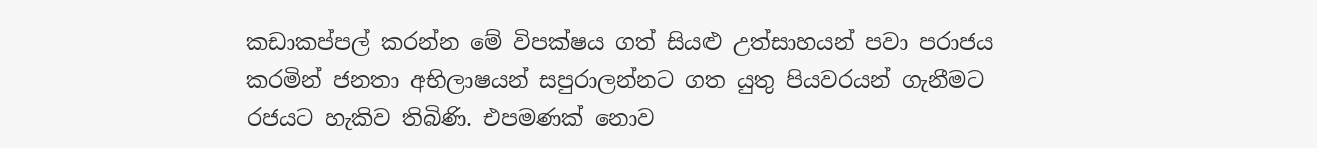කඩාකප්පල් කරන්න මේ විපක්ෂය ගත් සියළු උත්සාහයන් පවා පරාජය කරමින් ජනතා අභිලාෂයන් සපුරාලන්නට ගත යුතු පියවරයන් ගැනීමට රජයට හැකිව තිබිණි. එපමණක් නොව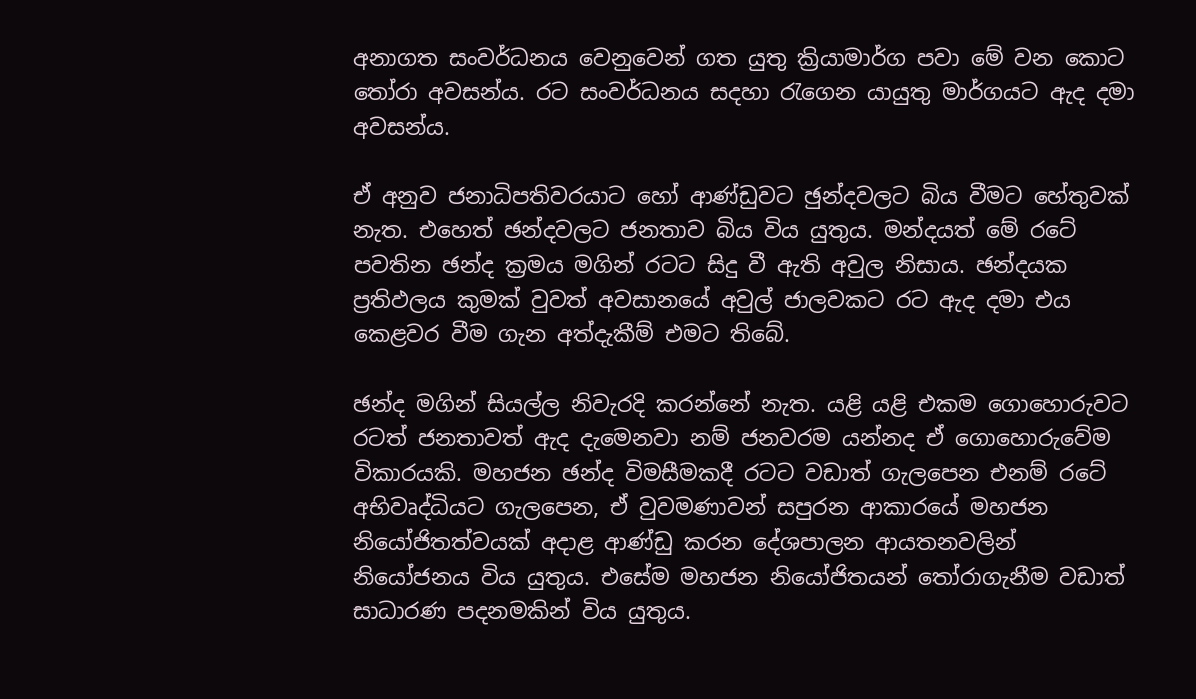අනාගත සංවර්ධනය වෙනුවෙන් ගත යුතු ක්‍රියාමාර්ග පවා මේ වන කොට තෝරා අවසන්ය. රට සංවර්ධනය සදහා රැගෙන යායුතු මාර්ගයට ඇද දමා අවසන්ය.

ඒ අනුව ජනාධිපතිවරයාට හෝ ආණ්ඩුවට ඡුන්දවලට බිය වීමට හේතුවක් නැත. එහෙත් ඡන්දවලට ජනතාව බිය විය යුතුය. මන්දයත් මේ රටේ පවතින ඡන්ද ක්‍රමය මගින් රටට සිදු වී ඇති අවුල නිසාය. ඡන්දයක ප්‍රතිඵලය කුමක් වුවත් අවසානයේ අවුල් ජාලවකට රට ඇද දමා එය කෙළවර වීම ගැන අත්දැකීම් එමට තිබේ.

ඡන්ද මගින් සියල්ල නිවැරදි කරන්නේ නැත. යළි යළි එකම ගොහොරුවට රටත් ජනතාවත් ඇද දැමෙනවා නම් ජනවරම යන්නද ඒ ගොහොරුවේම විකාරයකි. මහජන ඡන්ද විමසීමකදී රටට වඩාත් ගැලපෙන එනම් රටේ අභිවෘද්ධියට ගැලපෙන, ඒ වුවමණාවන් සපුරන ආකාරයේ මහජන නියෝජිතත්වයක් අදාළ ආණ්ඩු කරන දේශපාලන ආයතනවලින් නියෝජනය විය යුතුය. එසේම මහජන නියෝජිතයන් තෝරාගැනීම වඩාත් සාධාරණ පදනමකින් විය යුතුය.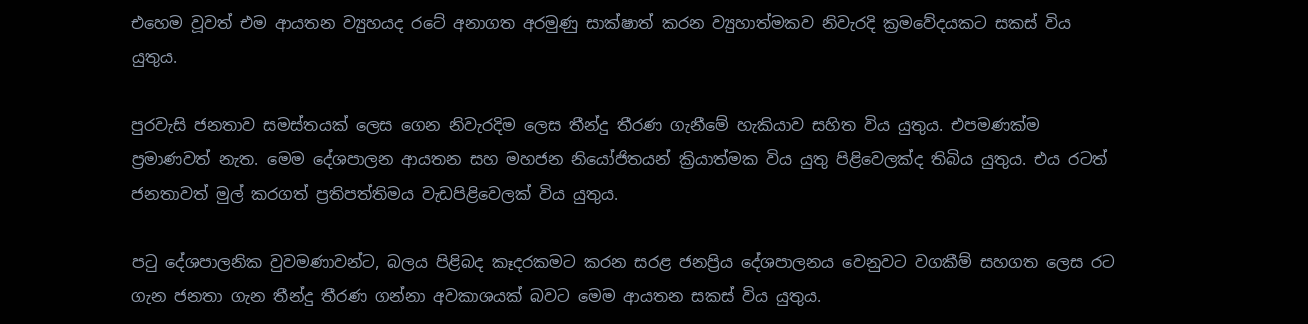එහෙම වූවත් එම ආයතන ව්‍යුහයද රටේ අනාගත අරමුණු සාක්ෂාත් කරන ව්‍යුහාත්මකව නිවැරදි ක්‍රමවේදයකට සකස් විය යුතුය.

පුරවැසි ජනතාව සමස්තයක් ලෙස ගෙන නිවැරදිම ලෙස තීන්දු තීරණ ගැනීමේ හැකියාව සහිත විය යුතුය. එපමණක්ම ප්‍රමාණවත් නැත. මෙම දේශපාලන ආයතන සහ මහජන නියෝජිතයන් ක්‍රියාත්මක විය යුතු පිළිවෙලක්ද තිබිය යුතුය. එය රටත් ජනතාවත් මුල් කරගත් ප්‍රතිපත්තිමය වැඩපිළිවෙලක් විය යුතුය.

ප‍ටු දේශපාලනික වුවමණාවන්ට, බලය පිළිබද කෑදරකමට කරන සරළ ජනප්‍රිය දේශපාලනය වෙනුවට වගකීම් සහගත ලෙස රට ගැන ජනතා ගැන තීන්දු තීරණ ගන්නා අවකාශයක් බවට මෙම ආයතන සකස් විය යුතුය.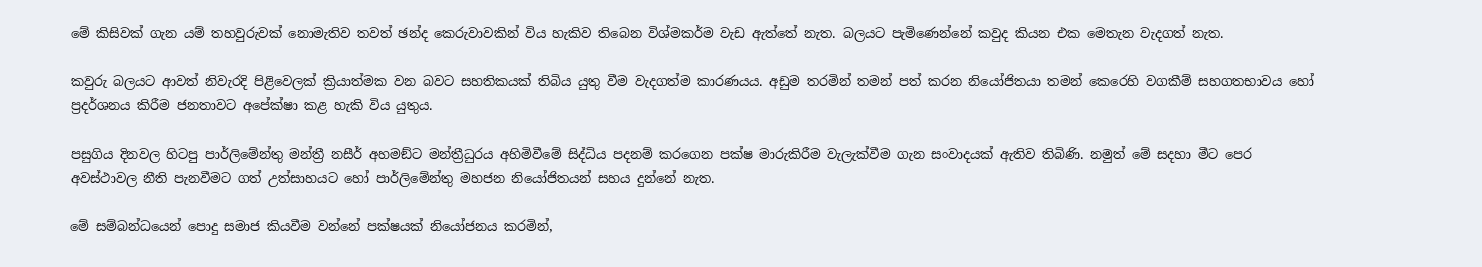මේ කිසිවක් ගැන යම් තහවුරුවක් නොමැතිව තවත් ඡන්ද කෙරුවාවකින් විය හැකිව තිබෙන විශ්මකර්ම වැඩ ඇත්තේ නැත. බලයට පැමිණෙන්නේ කවුද කියන එක මෙතැන වැදගත් නැත.

කවුරු බලයට ආවත් නිවැරදි පිළිවෙලක් ක්‍රියාත්මක වන බවට සහතිකයක් තිබිය යුතු වීම වැදගත්ම කාරණයය. අඩුම තරමින් තමන් පත් කරන නියෝජිතයා තමන් කෙරෙහි වගකීම් සහගතභාවය හෝ ප්‍රදර්ශනය කිරීම ජනතාවට අපේක්ෂා කළ හැකි විය යුතුය.

පසුගිය දිනවල හිටපු පාර්ලිමේන්තු මන්ත්‍රී නසීර් අහමඞ්ට මන්ත්‍රීධුරය අහිමිවීමේ සිද්ධිය පදනම් කරගෙන පක්ෂ මාරුකිරීම වැලැක්වීම ගැන සංවාදයක් ඇතිව තිබිණි. නමුත් මේ සදහා මීට පෙර අවස්ථාවල නීති පැනවීමට ගත් උත්සාහයට හෝ පාර්ලිමේන්තු මහජන නියෝජිතයන් සහය දුන්නේ නැත.

මේ සම්බන්ධයෙන් පොදු සමාජ කියවීම වන්නේ පක්ෂයක් නියෝජනය කරමින්,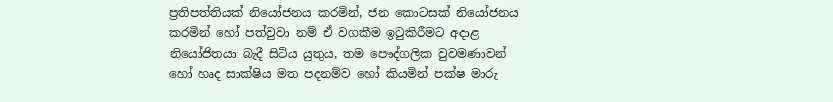ප්‍රතිපත්තියක් නියෝජනය කරමින්, ජන කොටසක් නියෝජනය කරමින් හෝ පත්වුවා නම් ඒ වගකීම ඉටුකිරීමට අදාළ නියෝජිතයා බැදී සිටිය යුතුය, තම පෞද්ගලික වුවමණාවන් හෝ හෘද සාක්ෂිය මත පදනම්ව හෝ කියමින් පක්ෂ මාරු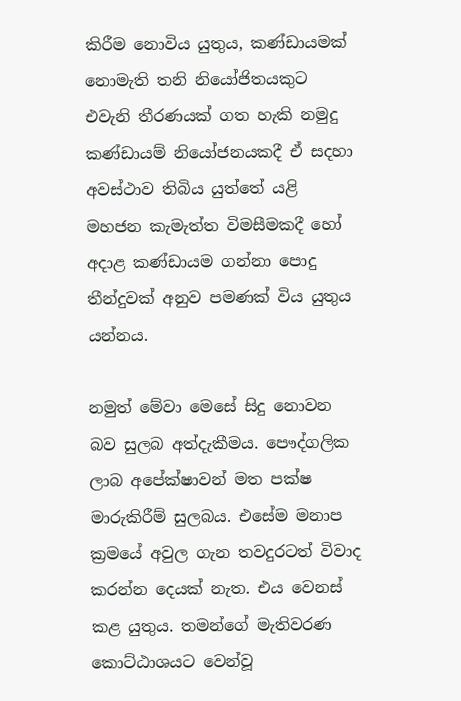කිරීම නොවිය යුතුය, කණ්ඩායමක් නොමැති තනි නියෝජිතයකුට එවැනි තීරණයක් ගත හැකි නමුදු කණ්ඩායම් නියෝජනයකදී ඒ සදහා අවස්ථාව තිබිය යුත්තේ යළි මහජන කැමැත්ත විමසීමකදී හෝ අදාළ කණ්ඩායම ගන්නා පොදු තීන්දුවක් අනුව පමණක් විය යුතුය යන්නය.

නමුත් මේවා මෙසේ සිදු නොවන බව සුලබ අත්දැකීමය. පෞද්ගලික ලාබ අපේක්ෂාවන් මත පක්ෂ මාරුකිරීම් සුලබය. එසේම මනාප ක්‍රමයේ අවුල ගැන තවදුරටත් විවාද කරන්න දෙයක් නැත. එය වෙනස් කළ යුතුය. තමන්ගේ මැතිවරණ කොට්ඨාශයට වෙන්වූ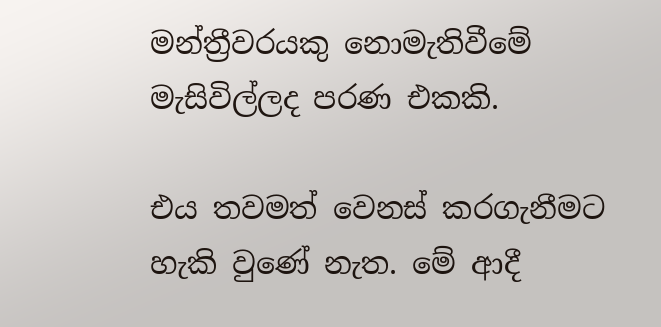මන්ත්‍රීවරයකු නොමැතිවීමේ මැසිවිල්ලද පරණ එකකි.

එය තවමත් වෙනස් කරගැනීමට හැකි වුණේ නැත. මේ ආදී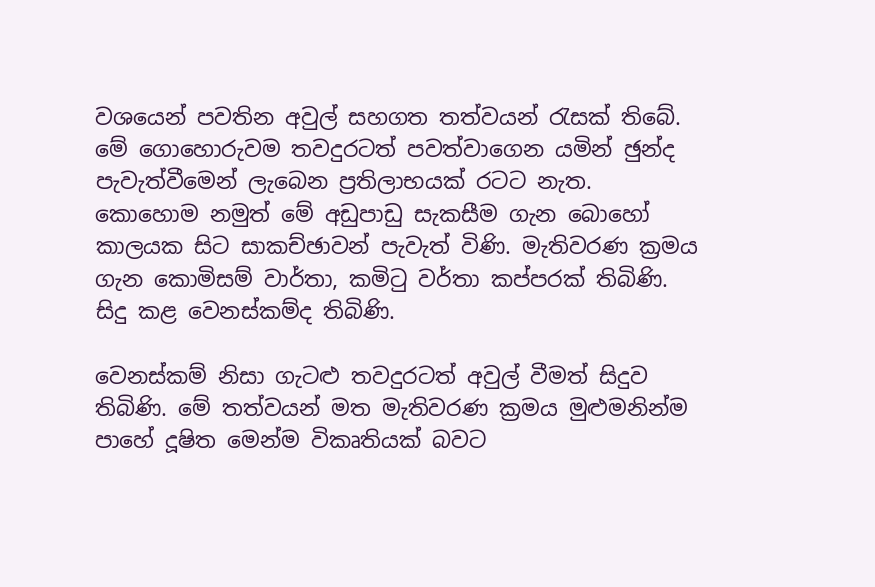වශයෙන් පවතින අවුල් සහගත තත්වයන් රැසක් තිබේ. මේ ගොහොරුවම තවදුරටත් පවත්වාගෙන යමින් ඡුන්ද පැවැත්වීමෙන් ලැබෙන ප්‍රතිලාභයක් රටට නැත. කොහොම නමුත් මේ අඩුපාඩු සැකසීම ගැන බොහෝ කාලයක සිට සාකච්ඡාවන් පැවැත් විණි. මැතිවරණ ක්‍රමය ගැන කොමිසම් වාර්තා, කමි‍ටු වර්තා කප්පරක් තිබිණි. සිදු කළ වෙනස්කම්ද තිබිණි.

වෙනස්කම් නිසා ගැටළු‍ තවදුරටත් අවුල් වීමත් සිදුව තිබිණි. මේ තත්වයන් මත මැතිවරණ ක්‍රමය මුළු‍මනින්ම පාහේ දූෂිත මෙන්ම විකෘතියක් බවට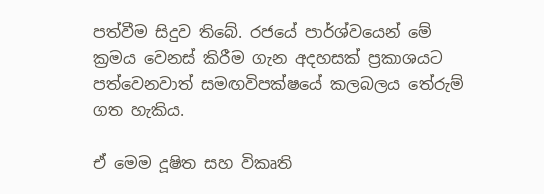පත්වීම සිදුව තිබේ. රජයේ පාර්ශ්වයෙන් මේ ක්‍රමය වෙනස් කිරීම ගැන අදහසක් ප්‍රකාශයට පත්වෙනවාත් සමඟවිපක්ෂයේ කලබලය තේරුම් ගත හැකිය.

ඒ මෙම දූෂිත සහ විකෘති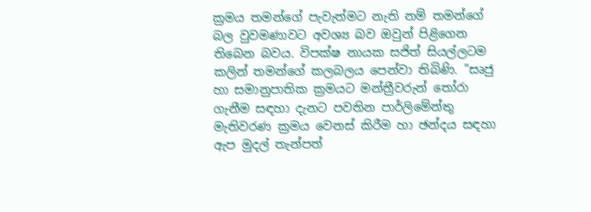ක්‍රමය තමන්ගේ පැවැත්මට නැති නම් තමන්ගේ බල වුවමණාවට අවශ්‍ය බව ඔවුන් පිළිගෙන තිබෙන බවය. විපක්ෂ නායක සජිත් සියල්ලටම කලින් තමන්ගේ කලබලය පෙන්වා තිබිණි. ”සෘජු හා සමානුපාතික ක්‍රමයට මන්ත්‍රීවරුන් තෝරා ගැනීම සඳහා දැනට පවතින පාර්ලිමේන්තු මැතිවරණ ක්‍රමය වෙනස් කිරීම හා ඡන්දය සඳහා ඇප මුදල් තැන්පත්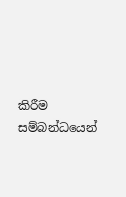කිරීම සම්බන්ධයෙන්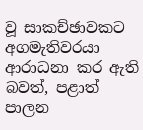වූ සාකච්ඡාවකට අගමැතිවරයා ආරාධනා කර ඇති බවත්, පළාත් පාලන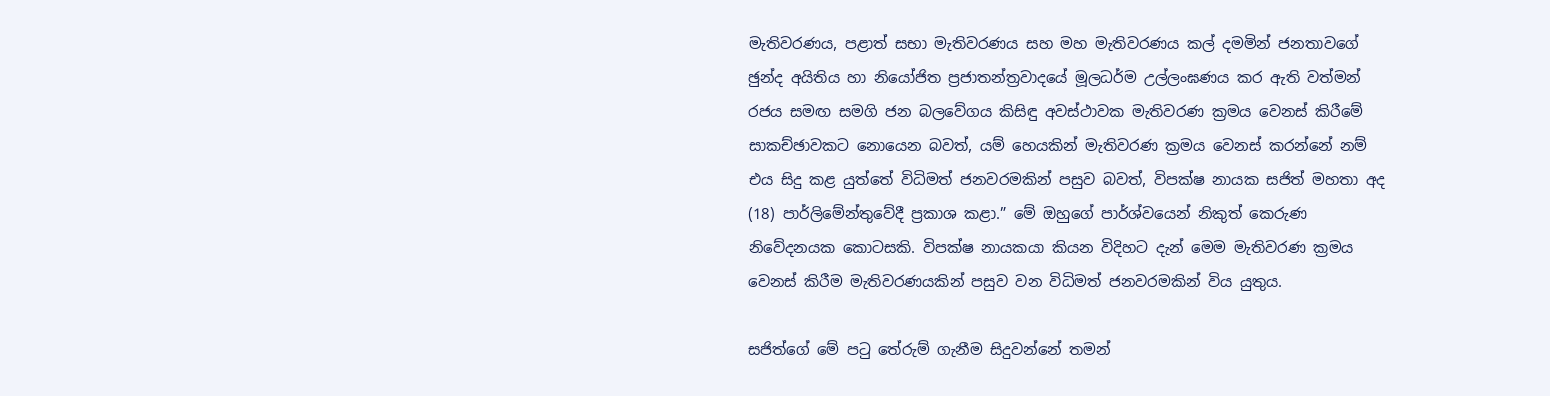මැතිවරණය, පළාත් සභා මැතිවරණය සහ මහ මැතිවරණය කල් දමමින් ජනතාවගේ ඡුන්ද අයිතිය හා නියෝජිත ප්‍රජාතන්ත්‍රවාදයේ මූලධර්ම උල්ලංඝණය කර ඇති වත්මන් රජය සමඟ සමගි ජන බලවේගය කිසිඳු අවස්ථාවක මැතිවරණ ක්‍රමය වෙනස් කිරීමේ සාකච්ඡාවකට නොයෙන බවත්, යම් හෙයකින් මැතිවරණ ක්‍රමය වෙනස් කරන්නේ නම් එය සිදු කළ යුත්තේ විධිමත් ජනවරමකින් පසුව බවත්, විපක්ෂ නායක සජිත් මහතා අද (18) පාර්ලිමේන්තුවේදී ප්‍රකාශ කළා.” මේ ඔහුගේ පාර්ශ්වයෙන් නිකුත් කෙරුණ නිවේදනයක කොටසකි. විපක්ෂ නායකයා කියන විදිහට දැන් මෙම මැතිවරණ ක්‍රමය වෙනස් කිරීම මැතිවරණයකින් පසුව වන විධිමත් ජනවරමකින් විය යුතුය.

සජිත්ගේ මේ පටු තේරුම් ගැනීම සිදුවන්නේ තමන්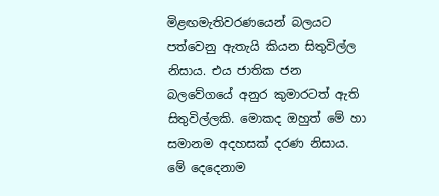මිළඟමැතිවරණයෙන් බලයට පත්වෙනු ඇතැයි කියන සිතුවිල්ල නිසාය. එය ජාතික ජන බලවේගයේ අනුර කුමාරටත් ඇති සිතුවිල්ලකි. මොකද ඔහුත් මේ හා සමානම අදහසක් දරණ නිසාය. මේ දෙදෙනාම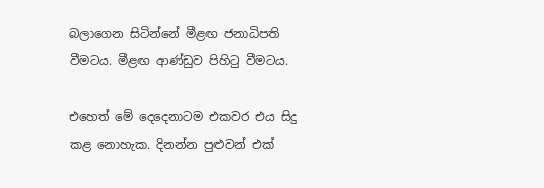බලාගෙන සිටින්නේ මීළඟ ජනාධිපති වීමටය. මීළඟ ආණ්ඩුව පිහි‍ටු වීමටය.

එහෙත් මේ දෙදෙනාටම එකවර එය සිදු කළ නොහැක. දිනන්න පුළුවන් එක්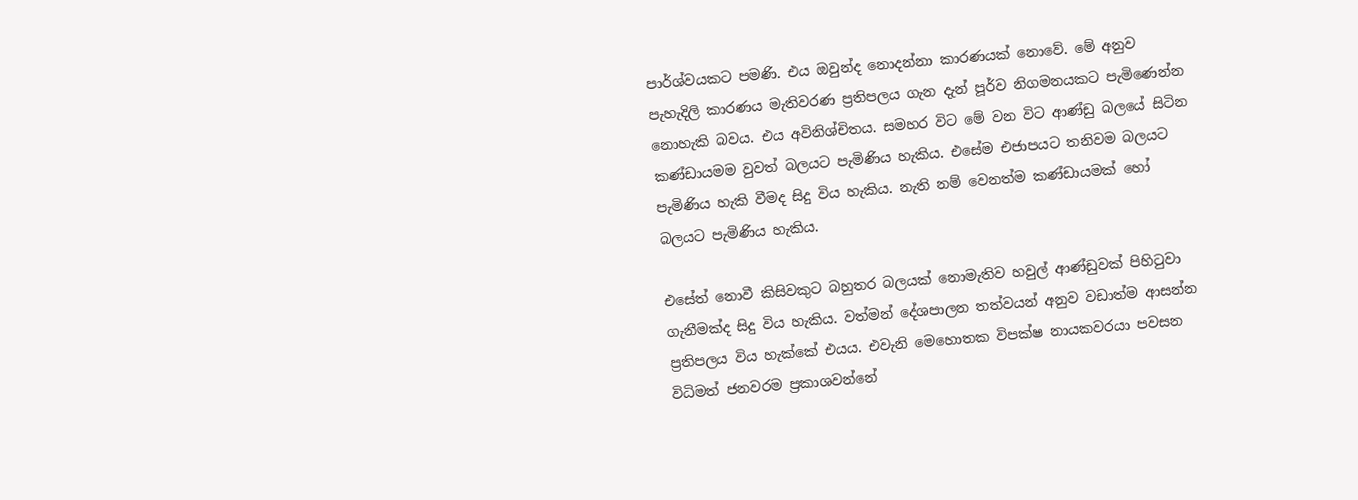පාර්ශ්වයකට පමණි. එය ඔවුන්ද නොදන්නා කාරණයක් නොවේ. මේ අනුව පැහැදිලි කාරණය මැතිවරණ ප්‍රතිපලය ගැන දැන් පූර්ව නිගමනයකට පැමිණෙන්න නොහැකි බවය. එය අවිනිශ්චිතය. සමහර විට මේ වන විට ආණ්ඩු බලයේ සිටින කණ්ඩායමම වුවත් බලයට පැමිණිය හැකිය. එසේම එජාපයට තනිවම බලයට පැමිණිය හැකි වීමද සිදු විය හැකිය. නැති නම් වෙනත්ම කණ්ඩායමක් හෝ බලයට පැමිණිය හැකිය.

එසේත් නොවී කිසිවකුට බහුතර බලයක් නොමැතිව හවුල් ආණ්ඩුවක් පිහිටුවා ගැනීමක්ද සිදු විය හැකිය. වත්මන් දේශපාලන තත්වයන් අනුව වඩාත්ම ආසන්න ප්‍රතිපලය විය හැක්කේ එයය. එවැනි මෙහොතක විපක්ෂ නායකවරයා පවසන විධිමත් ජනවරම ප්‍රකාශවන්නේ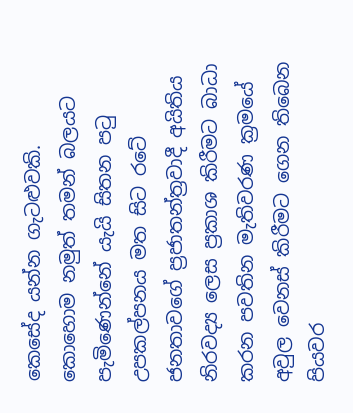කෙසේද යන්න ගැටළුවකි. කොහොම නමුත් තමන් බලයට පැමිණෙන්නේ යැයි සිතන ප‍ටු උපකල්පනය මත සිට රටේ ජනතාවගේ ප්‍රජාතන්ත්‍රවාදී අයිතිය නිරවද්‍ය ලෙස ප්‍රකාශ කිරීමට බාධා කරන පවතින මැතිවරණ ක්‍රමයේ අවුල වෙනස් කිරීමට ගෙන තිබෙන පියවර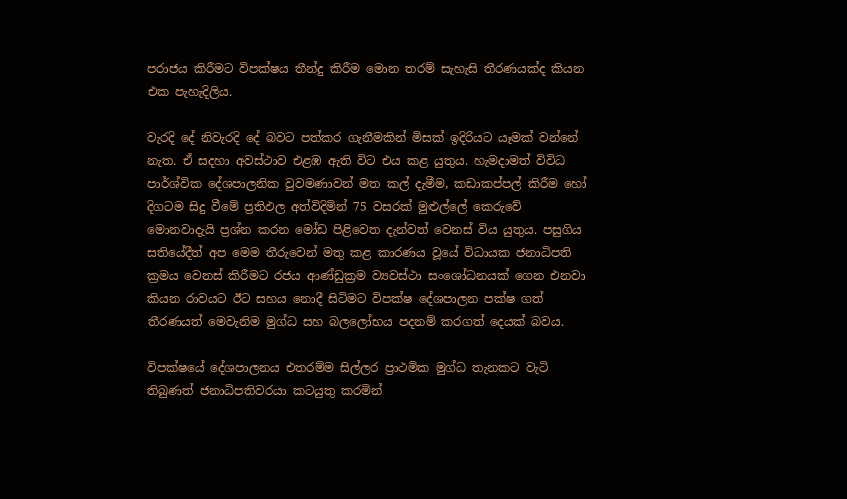පරාජය කිරීමට විපක්ෂය තීන්දු කිරීම මොන තරම් සැහැසි තීරණයක්ද කියන එක පැහැදිලිය.

වැරදි දේ නිවැරදි දේ බවට පත්කර ගැනීමකින් මිසක් ඉදිරියට යෑමක් වන්නේ නැත. ඒ සදහා අවස්ථාව එළඹ ඇති විට එය කළ යුතුය. හැමදාමත් විවිධ පාර්ශ්වික දේශපාලනික වුවමණාවන් මත කල් දැමීම, කඩාකප්පල් කිරීම හෝ දිගටම සිදු වීමේ ප්‍රතිඵල අත්විදිමින් 75 වසරක් මුළුල්ලේ කෙරුවේ මොනවාදැයි ප්‍රශ්න කරන මෝඩ පිළිවෙත දැන්වත් වෙනස් විය යුතුය. පසුගිය සතියේදීත් අප මෙම තීරුවෙන් මතු කළ කාරණය වූයේ විධායක ජනාධිපති ක්‍රමය වෙනස් කිරීමට රජය ආණ්ඩුක්‍රම ව්‍යවස්ථා සංශෝධනයක් ගෙන එනවා කියන රාවයට ඊට සහය නොදී සිටිමට විපක්ෂ දේශපාලන පක්ෂ ගත් තීරණයත් මෙවැනිම මුග්ධ සහ බලලෝභය පදනම් කරගත් දෙයක් බවය.

විපක්ෂයේ දේශපාලනය එතරම්ම සිල්ලර ප්‍රාථමික මුග්ධ තැනකට වැටි තිබුණත් ජනාධිපතිවරයා කටයුතු කරමින්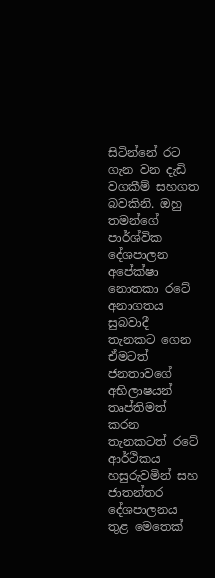සිටින්නේ රට ගැන වන දැඩි වගකීම් සහගත බවකිනි. ඔහු තමන්ගේ පාර්ශ්වික දේශපාලන අපේක්ෂා නොතකා රටේ අනාගතය සුබවාදී තැනකට ගෙන ඒමටත් ජනතාවගේ අභිලාෂයන් තෘප්තිමත් කරන තැනකටත් රටේ ආර්ථිකය හසුරුවමින් සහ ජාතන්තර දේශපාලනය තුළ මෙතෙක්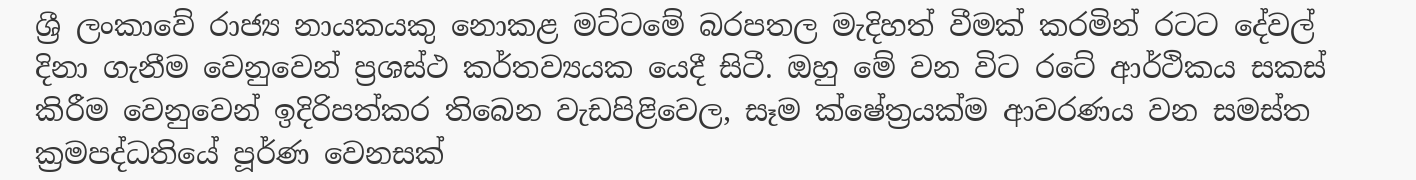ශ්‍රී ලංකාවේ රාජ්‍ය නායකයකු නොකළ මට්ටමේ බරපතල මැදිහත් වීමක් කරමින් රටට දේවල් දිනා ගැනීම වෙනුවෙන් ප්‍රශස්ථ කර්තව්‍යයක යෙදී සිටී. ඔහු මේ වන විට රටේ ආර්ථිකය සකස් කිරීම වෙනුවෙන් ඉදිරිපත්කර තිබෙන වැඩපිළිවෙල, සෑම ක්ෂේත්‍රයක්ම ආවරණය වන සමස්ත ක්‍රමපද්ධතියේ පූර්ණ වෙනසක්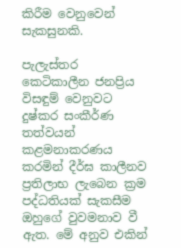කිරීම වෙනුවෙන් සැකසුනකි.

පැලැස්තර කෙටිකාලීන ජනප්‍රිය විසඳුම් වෙනුවට දුෂ්කර සංකීර්ණ තත්වයන් කළමනාකරණය කරමින් දීර්ඝ කාලීනව ප්‍රතිලාභ ලැබෙන ක්‍රම පද්ධතියක් සැකසීම ඔහුගේ වුවමනාව වී ඇත. මේ අනුව එකින්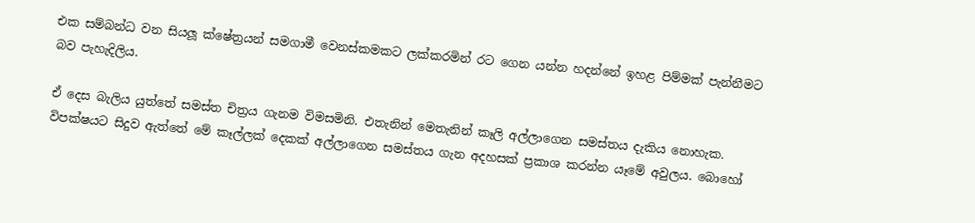එක සම්බන්ධ වන සියලූ‍ ක්ෂේත්‍රයන් සමගාමී වෙනස්කමකට ලක්කරමින් රට ගෙන යන්න හදන්නේ ඉහළ පිම්මක් පැන්නීමට බව පැහැදිලිය.

ඒ දෙස බැලිය යුත්තේ සමස්ත චිත්‍රය ගැනම විමසමිනි. එතැනින් මෙතැනින් කෑලි අල්ලාගෙන සමස්තය දැකිය නොහැක. විපක්ෂයට සිදුව ඇත්තේ මේ කෑල්ලක් දෙකක් අල්ලාගෙන සමස්තය ගැන අදහසක් ප්‍රකාශ කරන්න යෑමේ අවුලය. බොහෝ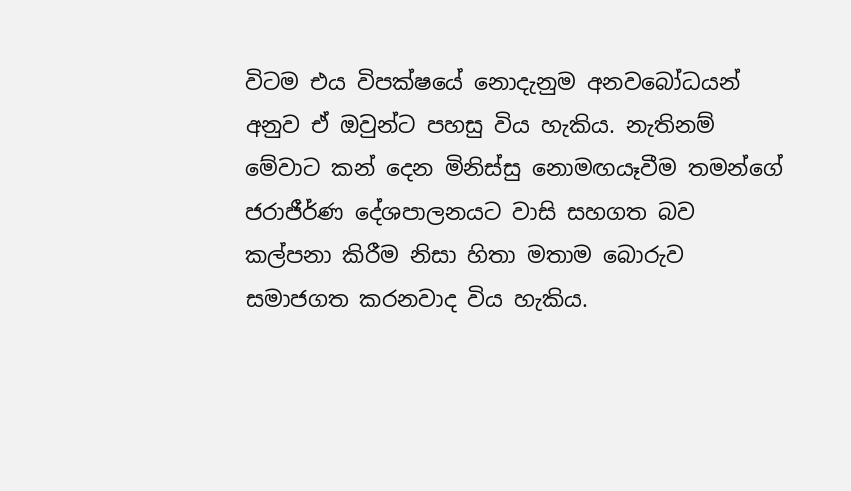විටම එය විපක්ෂයේ නොදැනුම අනවබෝධයන් අනුව ඒ ඔවුන්ට පහසු විය හැකිය. නැතිනම් මේවාට කන් දෙන මිනිස්සු නොමඟයෑවීම තමන්ගේ ජරාජීර්ණ දේශපාලනයට වාසි සහගත බව කල්පනා කිරීම නිසා හිතා මතාම බොරුව සමාජගත කරනවාද විය හැකිය.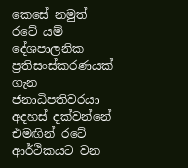කෙසේ නමුත් රටේ යම් දේශපාලනික ප්‍රතිසංස්කරණයක් ගැන ජනාධිපතිවරයා අදහස් දක්වන්නේ එමඟින් රටේ ආර්ථිකයට වන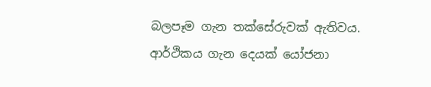බලපෑම ගැන තක්සේරුවක් ඇතිවය. ආර්ථිකය ගැන දෙයක් යෝජනා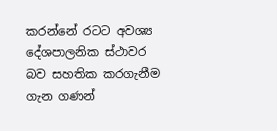කරන්නේ රටට අවශ්‍ය දේශපාලනික ස්ථාවර බව සහතික කරගැනීම ගැන ගණන්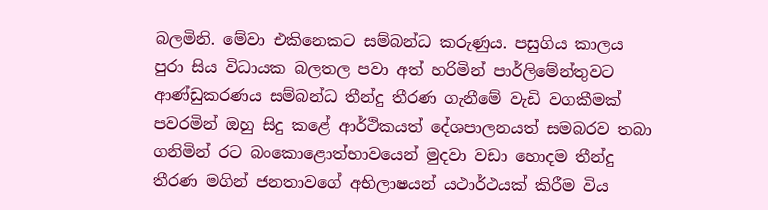බලමිනි. මේවා එකිනෙකට සම්බන්ධ කරුණුය. පසුගිය කාලය පුරා සිය විධායක බලතල පවා අත් හරිමින් පාර්ලිමේන්තුවට ආණ්ඩුකරණය සම්බන්ධ තීන්දු තීරණ ගැනීමේ වැඩි වගකීමක් පවරමින් ඔහු සිදු කළේ ආර්ථිකයත් දේශපාලනයත් සමබරව තබා ගනිමින් රට බංකොළොත්භාවයෙන් මුදවා වඩා හොදම තීන්දු තීරණ මගින් ජනතාවගේ අභිලාෂයන් යථාර්ථයක් කිරීම විය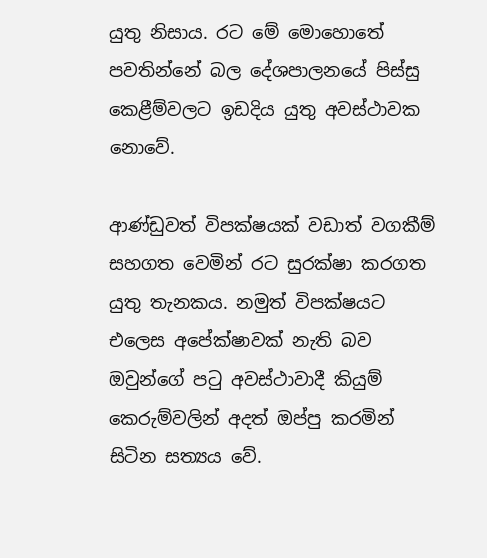යුතු නිසාය. රට මේ මොහොතේ පවතින්නේ බල දේශපාලනයේ පිස්සු කෙළීම්වලට ඉඩදිය යුතු අවස්ථාවක නොවේ.

ආණ්ඩුවත් විපක්ෂයක් වඩාත් වගකීම් සහගත වෙමින් රට සුරක්ෂා කරගත යුතු තැනකය. නමුත් විපක්ෂයට එලෙස අපේක්ෂාවක් නැති බව ඔවුන්ගේ පටු අවස්ථාවාදී කියුම් කෙරුම්වලින් අදත් ඔප්පු කරමින් සිටින සත්‍යය වේ.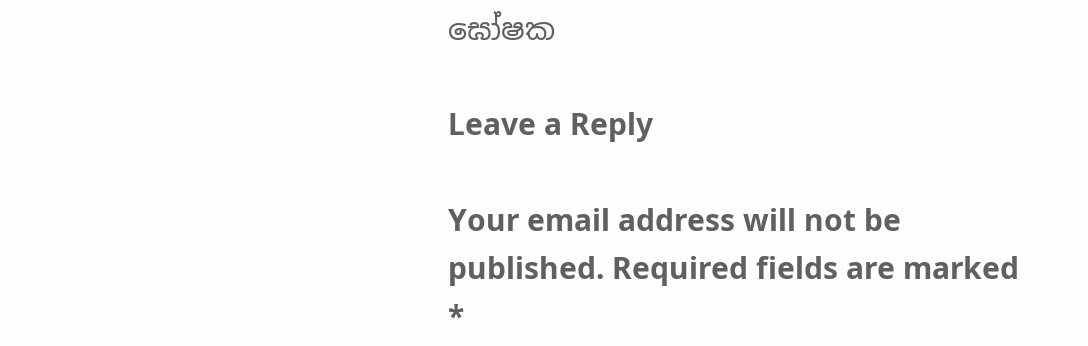ඝෝෂක

Leave a Reply

Your email address will not be published. Required fields are marked *